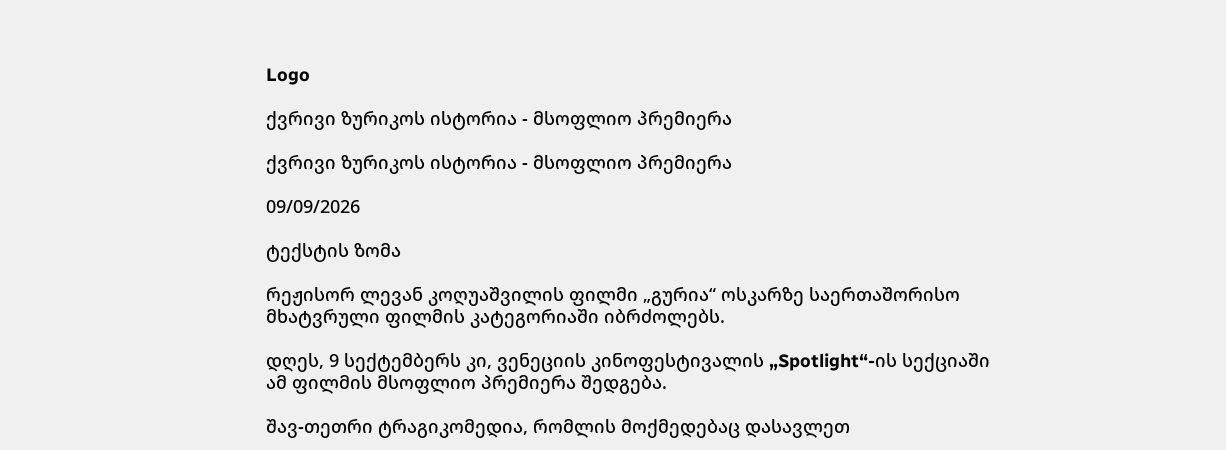Logo

ქვრივი ზურიკოს ისტორია - მსოფლიო პრემიერა

ქვრივი ზურიკოს ისტორია - მსოფლიო პრემიერა

09/09/2026

ტექსტის ზომა

რეჟისორ ლევან კოღუაშვილის ფილმი „გურია“ ოსკარზე საერთაშორისო მხატვრული ფილმის კატეგორიაში იბრძოლებს.

დღეს, 9 სექტემბერს კი, ვენეციის კინოფესტივალის „Spotlight“-ის სექციაში ამ ფილმის მსოფლიო პრემიერა შედგება.

შავ-თეთრი ტრაგიკომედია, რომლის მოქმედებაც დასავლეთ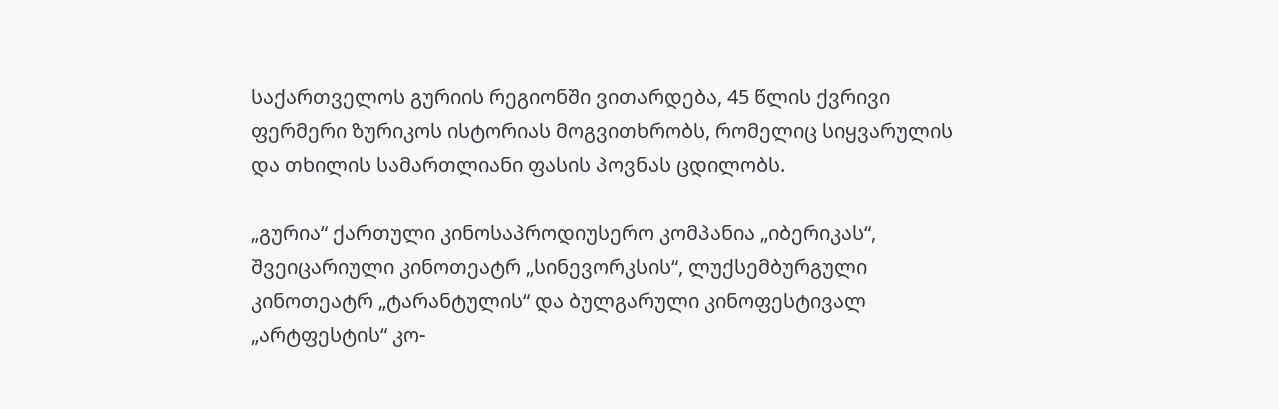საქართველოს გურიის რეგიონში ვითარდება, 45 წლის ქვრივი ფერმერი ზურიკოს ისტორიას მოგვითხრობს, რომელიც სიყვარულის და თხილის სამართლიანი ფასის პოვნას ცდილობს.

„გურია“ ქართული კინოსაპროდიუსერო კომპანია „იბერიკას“, შვეიცარიული კინოთეატრ „სინევორკსის“, ლუქსემბურგული კინოთეატრ „ტარანტულის“ და ბულგარული კინოფესტივალ „არტფესტის“ კო-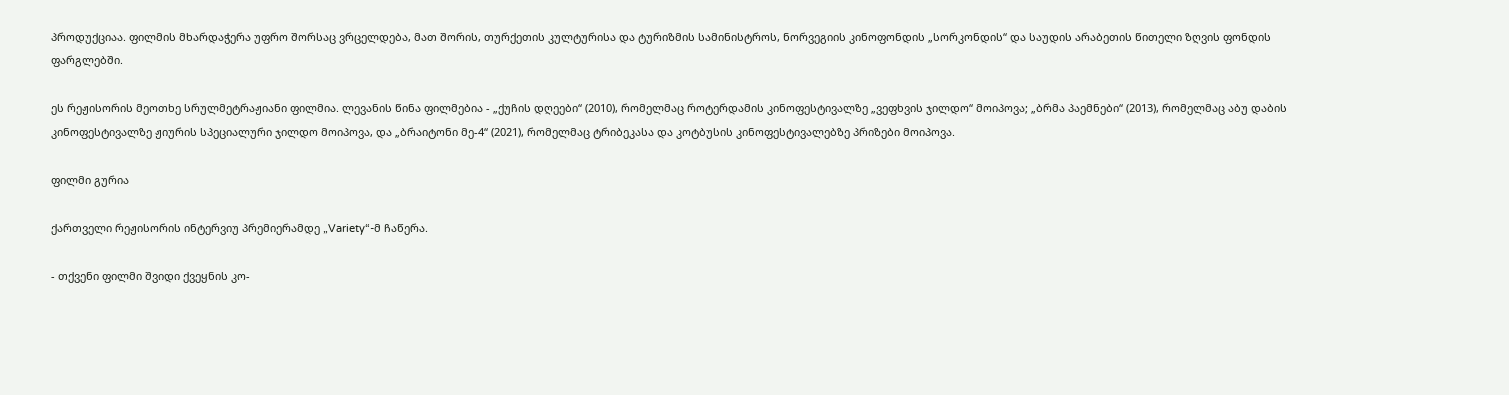პროდუქციაა. ფილმის მხარდაჭერა უფრო შორსაც ვრცელდება, მათ შორის, თურქეთის კულტურისა და ტურიზმის სამინისტროს, ნორვეგიის კინოფონდის „სორკონდის“ და საუდის არაბეთის წითელი ზღვის ფონდის ფარგლებში.

ეს რეჟისორის მეოთხე სრულმეტრაჟიანი ფილმია. ლევანის წინა ფილმებია - „ქუჩის დღეები“ (2010), რომელმაც როტერდამის კინოფესტივალზე „ვეფხვის ჯილდო“ მოიპოვა; „ბრმა პაემნები“ (2013), რომელმაც აბუ დაბის კინოფესტივალზე ჟიურის სპეციალური ჯილდო მოიპოვა, და „ბრაიტონი მე-4“ (2021), რომელმაც ტრიბეკასა და კოტბუსის კინოფესტივალებზე პრიზები მოიპოვა.

ფილმი გურია

ქართველი რეჟისორის ინტერვიუ პრემიერამდე „Variety“-მ ჩაწერა.

- თქვენი ფილმი შვიდი ქვეყნის კო-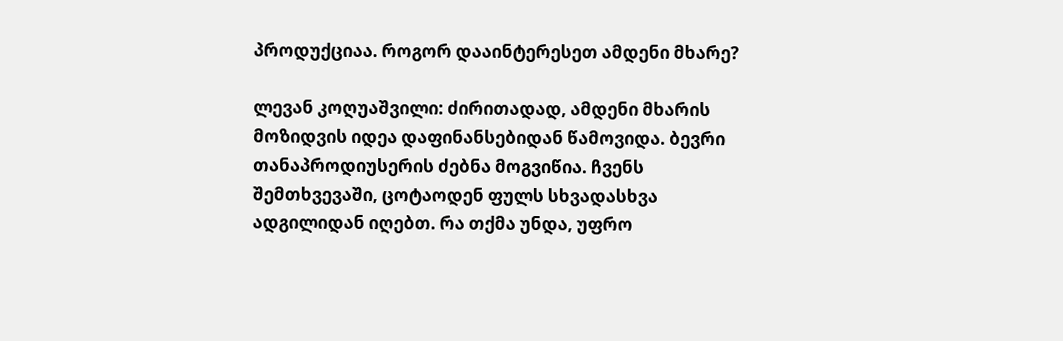პროდუქციაა. როგორ დააინტერესეთ ამდენი მხარე?

ლევან კოღუაშვილი: ძირითადად, ამდენი მხარის მოზიდვის იდეა დაფინანსებიდან წამოვიდა. ბევრი თანაპროდიუსერის ძებნა მოგვიწია. ჩვენს შემთხვევაში, ცოტაოდენ ფულს სხვადასხვა ადგილიდან იღებთ. რა თქმა უნდა, უფრო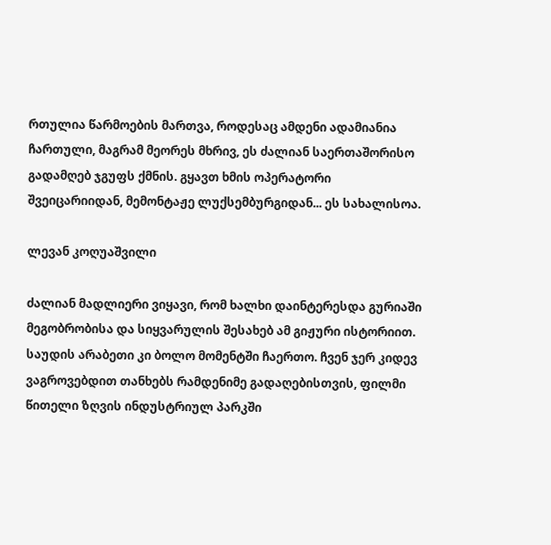რთულია წარმოების მართვა, როდესაც ამდენი ადამიანია ჩართული, მაგრამ მეორეს მხრივ, ეს ძალიან საერთაშორისო გადამღებ ჯგუფს ქმნის. გყავთ ხმის ოპერატორი შვეიცარიიდან, მემონტაჟე ლუქსემბურგიდან... ეს სახალისოა.

ლევან კოღუაშვილი

ძალიან მადლიერი ვიყავი, რომ ხალხი დაინტერესდა გურიაში მეგობრობისა და სიყვარულის შესახებ ამ გიჟური ისტორიით. საუდის არაბეთი კი ბოლო მომენტში ჩაერთო. ჩვენ ჯერ კიდევ ვაგროვებდით თანხებს რამდენიმე გადაღებისთვის, ფილმი წითელი ზღვის ინდუსტრიულ პარკში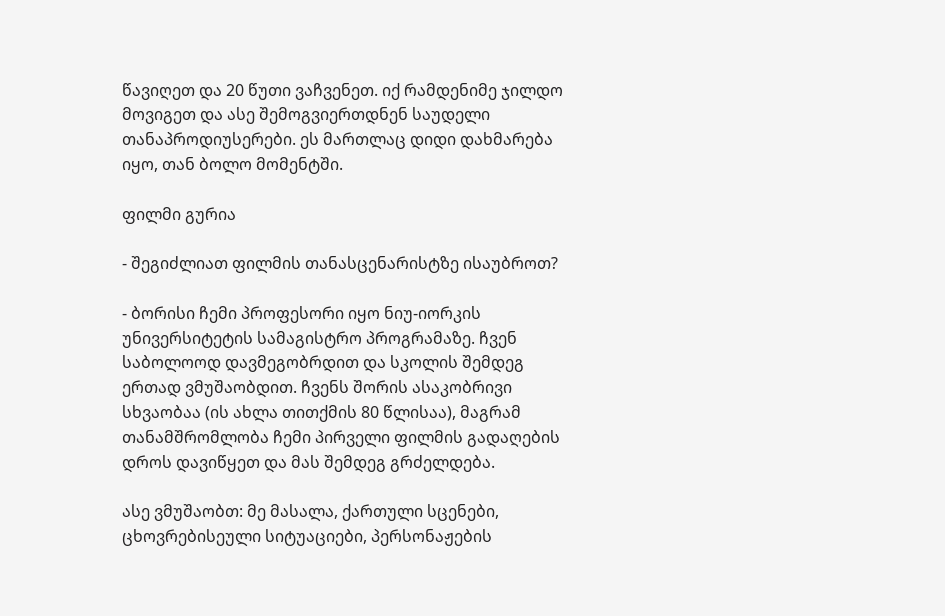წავიღეთ და 20 წუთი ვაჩვენეთ. იქ რამდენიმე ჯილდო მოვიგეთ და ასე შემოგვიერთდნენ საუდელი თანაპროდიუსერები. ეს მართლაც დიდი დახმარება იყო, თან ბოლო მომენტში.

ფილმი გურია

- შეგიძლიათ ფილმის თანასცენარისტზე ისაუბროთ?

- ბორისი ჩემი პროფესორი იყო ნიუ-იორკის უნივერსიტეტის სამაგისტრო პროგრამაზე. ჩვენ საბოლოოდ დავმეგობრდით და სკოლის შემდეგ ერთად ვმუშაობდით. ჩვენს შორის ასაკობრივი სხვაობაა (ის ახლა თითქმის 80 წლისაა), მაგრამ თანამშრომლობა ჩემი პირველი ფილმის გადაღების დროს დავიწყეთ და მას შემდეგ გრძელდება.

ასე ვმუშაობთ: მე მასალა, ქართული სცენები, ცხოვრებისეული სიტუაციები, პერსონაჟების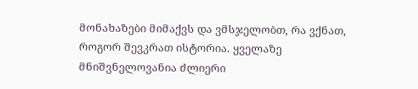მონახაზები მიმაქვს და ვმსჯელობთ, რა ვქნათ, როგორ შევკრათ ისტორია. ყველაზე მნიშვნელოვანია ძლიერი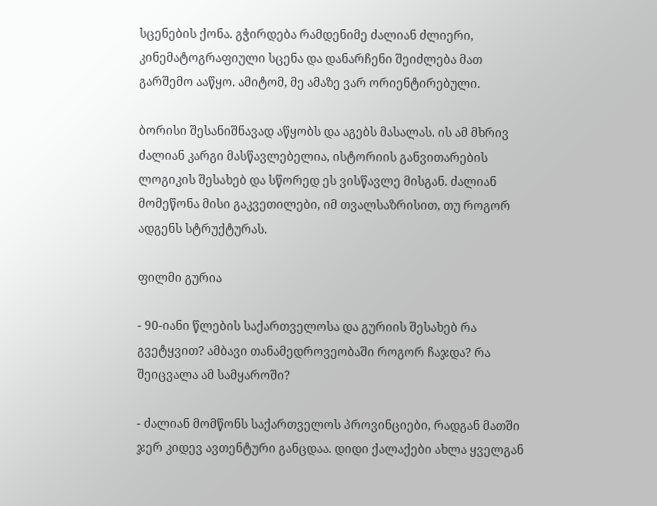სცენების ქონა. გჭირდება რამდენიმე ძალიან ძლიერი, კინემატოგრაფიული სცენა და დანარჩენი შეიძლება მათ გარშემო ააწყო. ამიტომ, მე ამაზე ვარ ორიენტირებული.

ბორისი შესანიშნავად აწყობს და აგებს მასალას. ის ამ მხრივ ძალიან კარგი მასწავლებელია, ისტორიის განვითარების ლოგიკის შესახებ და სწორედ ეს ვისწავლე მისგან. ძალიან მომეწონა მისი გაკვეთილები, იმ თვალსაზრისით, თუ როგორ ადგენს სტრუქტურას.

ფილმი გურია

- 90-იანი წლების საქართველოსა და გურიის შესახებ რა გვეტყვით? ამბავი თანამედროვეობაში როგორ ჩაჯდა? რა შეიცვალა ამ სამყაროში?

- ძალიან მომწონს საქართველოს პროვინციები, რადგან მათში ჯერ კიდევ ავთენტური განცდაა. დიდი ქალაქები ახლა ყველგან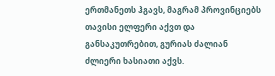ერთმანეთს ჰგავს, მაგრამ პროვინციებს თავისი ელფერი აქვთ და განსაკუთრებით, გურიას ძალიან ძლიერი ხასიათი აქვს.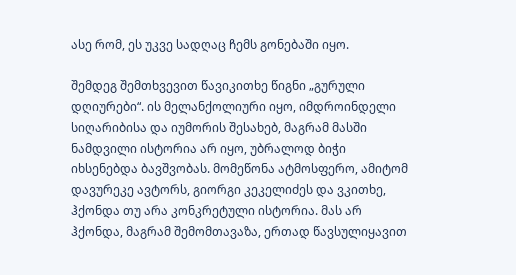ასე რომ, ეს უკვე სადღაც ჩემს გონებაში იყო.

შემდეგ შემთხვევით წავიკითხე წიგნი „გურული დღიურები“. ის მელანქოლიური იყო, იმდროინდელი სიღარიბისა და იუმორის შესახებ, მაგრამ მასში ნამდვილი ისტორია არ იყო, უბრალოდ ბიჭი იხსენებდა ბავშვობას. მომეწონა ატმოსფერო, ამიტომ დავურეკე ავტორს, გიორგი კეკელიძეს და ვკითხე, ჰქონდა თუ არა კონკრეტული ისტორია. მას არ ჰქონდა, მაგრამ შემომთავაზა, ერთად წავსულიყავით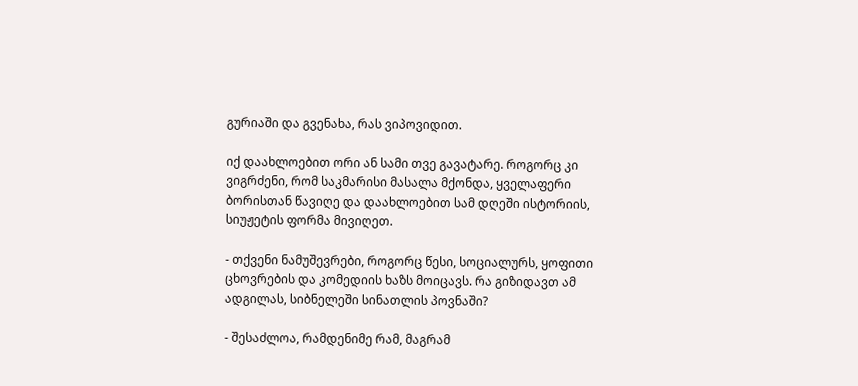გურიაში და გვენახა, რას ვიპოვიდით.

იქ დაახლოებით ორი ან სამი თვე გავატარე. როგორც კი ვიგრძენი, რომ საკმარისი მასალა მქონდა, ყველაფერი ბორისთან წავიღე და დაახლოებით სამ დღეში ისტორიის, სიუჟეტის ფორმა მივიღეთ.

- თქვენი ნამუშევრები, როგორც წესი, სოციალურს, ყოფითი ცხოვრების და კომედიის ხაზს მოიცავს. რა გიზიდავთ ამ ადგილას, სიბნელეში სინათლის პოვნაში?

- შესაძლოა, რამდენიმე რამ, მაგრამ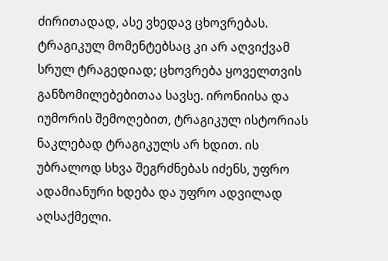ძირითადად, ასე ვხედავ ცხოვრებას. ტრაგიკულ მომენტებსაც კი არ აღვიქვამ სრულ ტრაგედიად; ცხოვრება ყოველთვის განზომილებებითაა სავსე. ირონიისა და იუმორის შემოღებით, ტრაგიკულ ისტორიას ნაკლებად ტრაგიკულს არ ხდით. ის უბრალოდ სხვა შეგრძნებას იძენს, უფრო ადამიანური ხდება და უფრო ადვილად აღსაქმელი.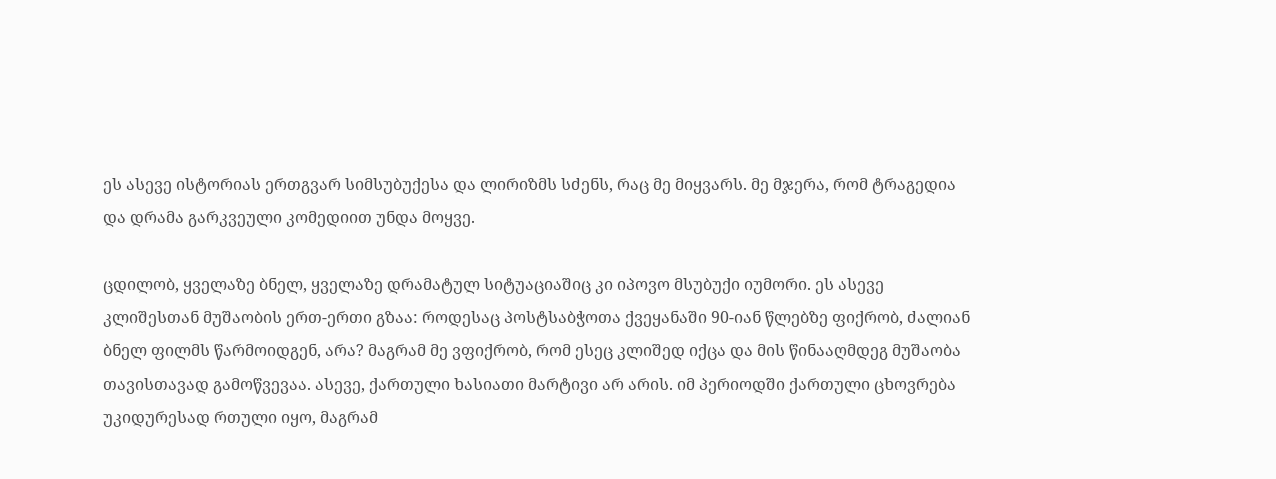ეს ასევე ისტორიას ერთგვარ სიმსუბუქესა და ლირიზმს სძენს, რაც მე მიყვარს. მე მჯერა, რომ ტრაგედია და დრამა გარკვეული კომედიით უნდა მოყვე.

ცდილობ, ყველაზე ბნელ, ყველაზე დრამატულ სიტუაციაშიც კი იპოვო მსუბუქი იუმორი. ეს ასევე კლიშესთან მუშაობის ერთ-ერთი გზაა: როდესაც პოსტსაბჭოთა ქვეყანაში 90-იან წლებზე ფიქრობ, ძალიან ბნელ ფილმს წარმოიდგენ, არა? მაგრამ მე ვფიქრობ, რომ ესეც კლიშედ იქცა და მის წინააღმდეგ მუშაობა თავისთავად გამოწვევაა. ასევე, ქართული ხასიათი მარტივი არ არის. იმ პერიოდში ქართული ცხოვრება უკიდურესად რთული იყო, მაგრამ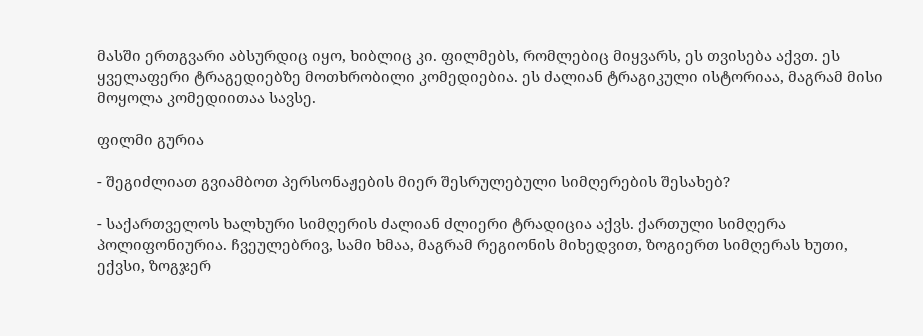მასში ერთგვარი აბსურდიც იყო, ხიბლიც კი. ფილმებს, რომლებიც მიყვარს, ეს თვისება აქვთ. ეს ყველაფერი ტრაგედიებზე მოთხრობილი კომედიებია. ეს ძალიან ტრაგიკული ისტორიაა, მაგრამ მისი მოყოლა კომედიითაა სავსე.

ფილმი გურია

- შეგიძლიათ გვიამბოთ პერსონაჟების მიერ შესრულებული სიმღერების შესახებ?

- საქართველოს ხალხური სიმღერის ძალიან ძლიერი ტრადიცია აქვს. ქართული სიმღერა პოლიფონიურია. ჩვეულებრივ, სამი ხმაა, მაგრამ რეგიონის მიხედვით, ზოგიერთ სიმღერას ხუთი, ექვსი, ზოგჯერ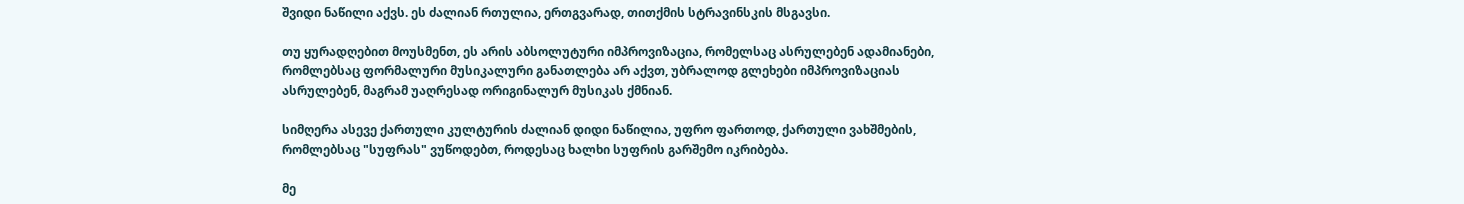შვიდი ნაწილი აქვს. ეს ძალიან რთულია, ერთგვარად, თითქმის სტრავინსკის მსგავსი.

თუ ყურადღებით მოუსმენთ, ეს არის აბსოლუტური იმპროვიზაცია, რომელსაც ასრულებენ ადამიანები, რომლებსაც ფორმალური მუსიკალური განათლება არ აქვთ, უბრალოდ გლეხები იმპროვიზაციას ასრულებენ, მაგრამ უაღრესად ორიგინალურ მუსიკას ქმნიან.

სიმღერა ასევე ქართული კულტურის ძალიან დიდი ნაწილია, უფრო ფართოდ, ქართული ვახშმების, რომლებსაც "სუფრას" ვუწოდებთ, როდესაც ხალხი სუფრის გარშემო იკრიბება.

მე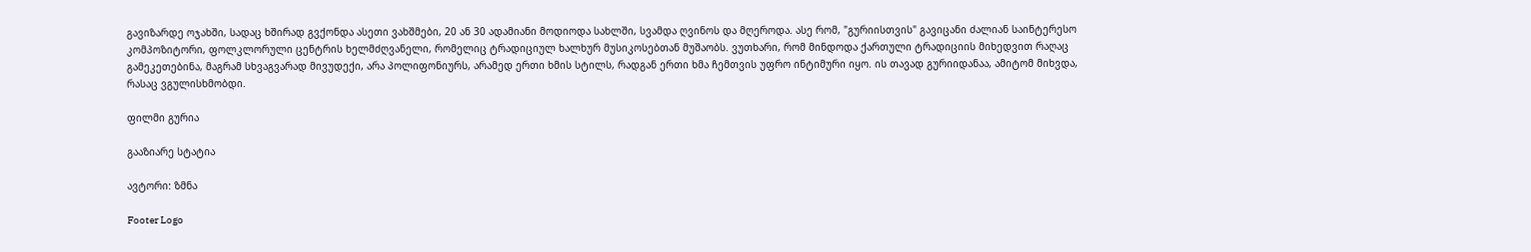გავიზარდე ოჯახში, სადაც ხშირად გვქონდა ასეთი ვახშმები, 20 ან 30 ადამიანი მოდიოდა სახლში, სვამდა ღვინოს და მღეროდა. ასე რომ, "გურიისთვის" გავიცანი ძალიან საინტერესო კომპოზიტორი, ფოლკლორული ცენტრის ხელმძღვანელი, რომელიც ტრადიციულ ხალხურ მუსიკოსებთან მუშაობს. ვუთხარი, რომ მინდოდა ქართული ტრადიციის მიხედვით რაღაც გამეკეთებინა, მაგრამ სხვაგვარად მივუდექი, არა პოლიფონიურს, არამედ ერთი ხმის სტილს, რადგან ერთი ხმა ჩემთვის უფრო ინტიმური იყო. ის თავად გურიიდანაა, ამიტომ მიხვდა, რასაც ვგულისხმობდი.

ფილმი გურია

გააზიარე სტატია

ავტორი: ზმნა

Footer Logo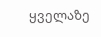ყველაზე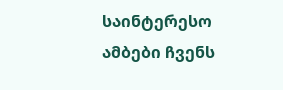საინტერესო ამბები ჩვენს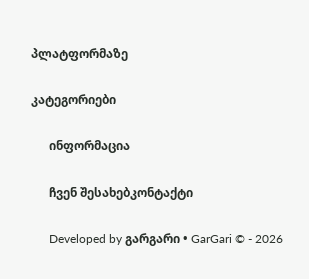პლატფორმაზე

კატეგორიები

      ინფორმაცია

      ჩვენ შესახებკონტაქტი

      Developed by გარგარი • GarGari © - 2026